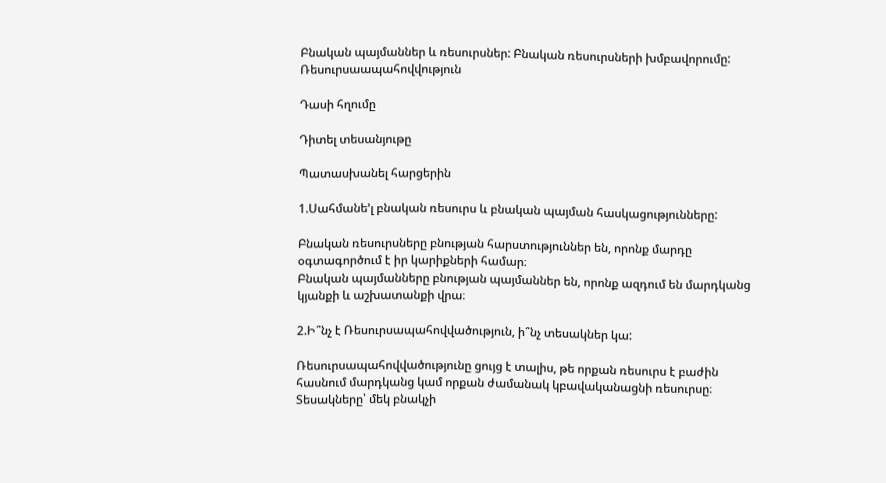Բնական պայմաններ և ռեսուրսներ: Բնական ռեսուրսների խմբավորումը: Ռեսուրսաապահովվություն

Դասի հղումը

Դիտել տեսանյութը

Պատասխանել հարցերին

1.Սահմանե’լ բնական ռեսուրս և բնական պայման հասկացությունները:

Բնական ռեսուրսները բնության հարստություններ են, որոնք մարդը օգտագործում է իր կարիքների համար։
Բնական պայմանները բնության պայմաններ են, որոնք ազդում են մարդկանց կյանքի և աշխատանքի վրա։

2.Ի՞նչ է Ռեսուրսապահովվածություն, ի՞նչ տեսակներ կա:

Ռեսուրսապահովվածությունը ցույց է տալիս, թե որքան ռեսուրս է բաժին հասնում մարդկանց կամ որքան ժամանակ կբավականացնի ռեսուրսը։
Տեսակները՝ մեկ բնակչի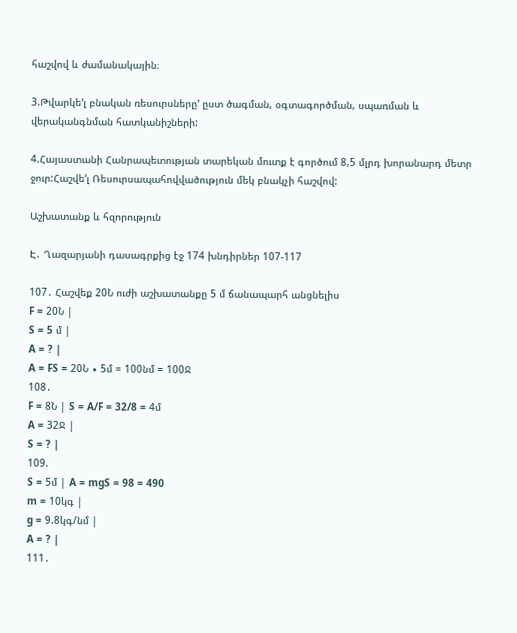հաշվով և ժամանակային։

3.Թվարկե’լ բնական ռեսուրսները’ ըստ ծագման, օգտագործման, սպառման և վերականգնման հատկանիշների:

4.Հայաստանի Հանրապետության տարեկան մուտք է գործում 8,5 մլրդ խորանարդ մետր ջուր:Հաշվե’լ Ռեսուրսապահովվածություն մեկ բնակչի հաշվով:

Աշխատանք և հզորություն

Է․ Ղազարյանի դասագրքից էջ 174 խնդիրներ 107-117

107․ Հաշվեք 20Ն ուժի աշխատանքը 5 մ ճանապարհ անցնելիս
F = 20Ն |
S = 5 մ |
A = ? |
A = FS = 20Ն ∙ 5մ = 100նմ = 100Ջ
108․
F = 8Ն | S = A/F = 32/8 = 4մ
A = 32Ջ |
S = ? |
109.
S = 5մ | A = mgS = 98 = 490
m = 10կգ |
g = 9.8կգ/նմ |
A = ? |
111․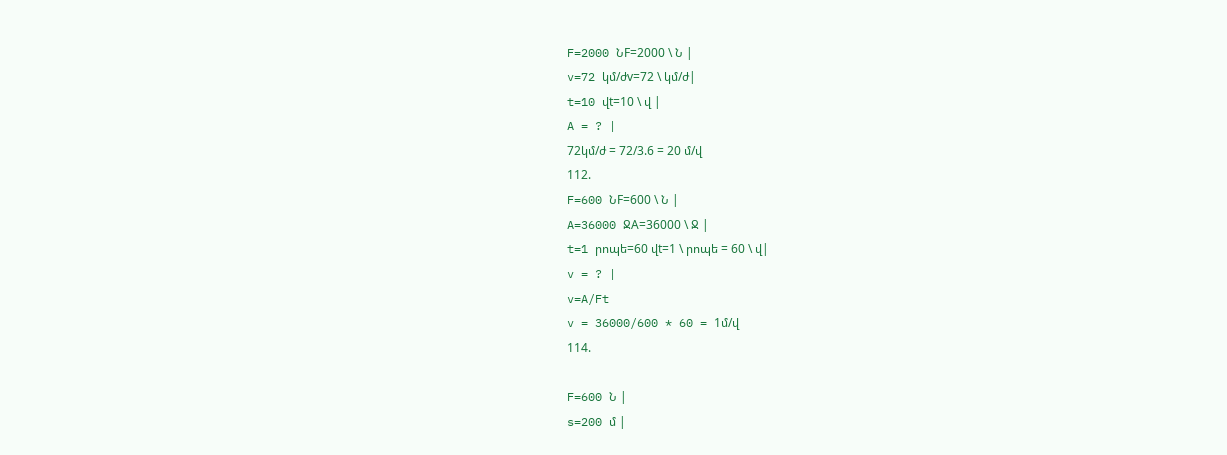F=2000 ՆF=2000 \ Ն |
v=72 կմ/ժv=72 \ կմ/ժ|
t=10 վt=10 \ վ |
A = ? |
72կմ/ժ = 72/3.6 = 20 մ/վ
112.
F=600 ՆF=600 \ Ն |
A=36000 ՋA=36000 \ Ջ |
t=1 րոպե=60 վt=1 \ րոպե = 60 \ վ|
v = ? |
v=A/Ft
v = 36000/600 * 60 = 1մ/վ
114.

F=600 Ն |
s=200 մ |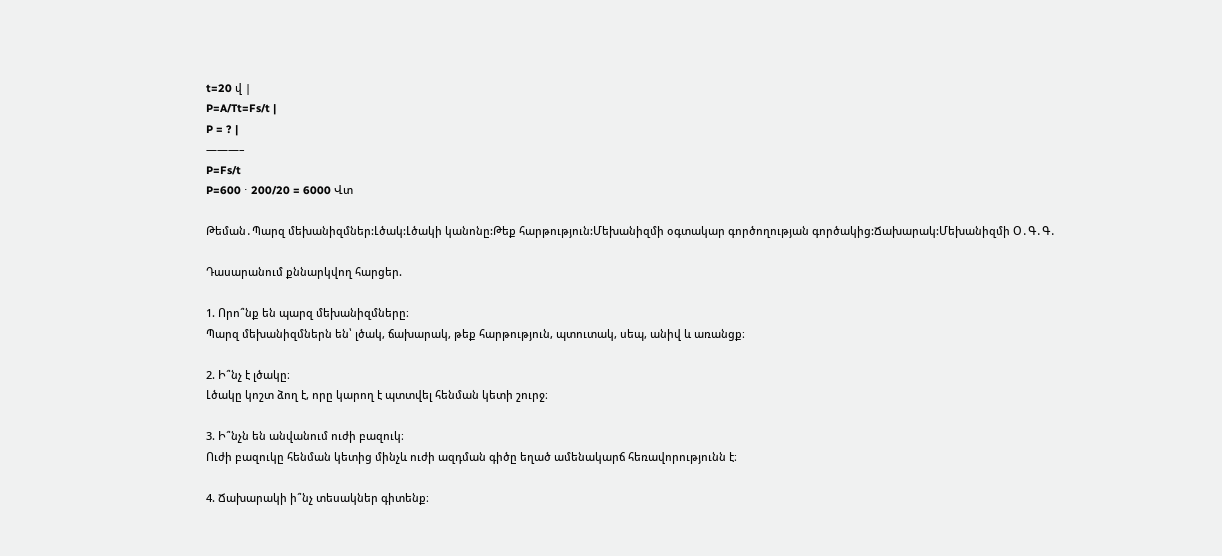t=20 վ |
P=A/Tt=Fs/t |
P = ? |
———–
P=Fs/t
P=600 ⋅ 200/20 = 6000 Վտ

Թեման․Պարզ մեխանիզմներ:Լծակ:Լծակի կանոնը:Թեք հարթություն:Մեխանիզմի օգտակար գործողության գործակից:Ճախարակ:Մեխանիզմի Օ․Գ․Գ․

Դասարանում քննարկվող հարցեր.

1. Որո՞նք են պարզ մեխանիզմները։
Պարզ մեխանիզմներն են՝ լծակ, ճախարակ, թեք հարթություն, պտուտակ, սեպ, անիվ և առանցք։

2. Ի՞նչ է լծակը։
Լծակը կոշտ ձող է, որը կարող է պտտվել հենման կետի շուրջ։

3. Ի՞նչն են անվանում ուժի բազուկ։
Ուժի բազուկը հենման կետից մինչև ուժի ազդման գիծը եղած ամենակարճ հեռավորությունն է։

4. Ճախարակի ի՞նչ տեսակներ գիտենք։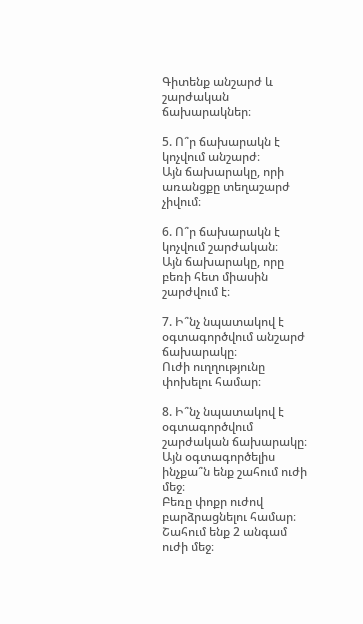Գիտենք անշարժ և շարժական ճախարակներ։

5. Ո՞ր ճախարակն է կոչվում անշարժ։
Այն ճախարակը, որի առանցքը տեղաշարժ չիվում։

6. Ո՞ր ճախարակն է կոչվում շարժական։
Այն ճախարակը, որը բեռի հետ միասին շարժվում է։

7. Ի՞նչ նպատակով է օգտագործվում անշարժ ճախարակը։
Ուժի ուղղությունը փոխելու համար։

8. Ի՞նչ նպատակով է օգտագործվում շարժական ճախարակը։ Այն օգտագործելիս ինչքա՞ն ենք շահում ուժի մեջ։
Բեռը փոքր ուժով բարձրացնելու համար։
Շահում ենք 2 անգամ ուժի մեջ։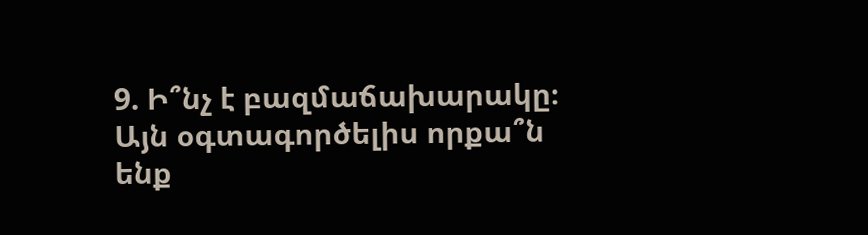9. Ի՞նչ է բազմաճախարակը։ Այն օգտագործելիս որքա՞ն ենք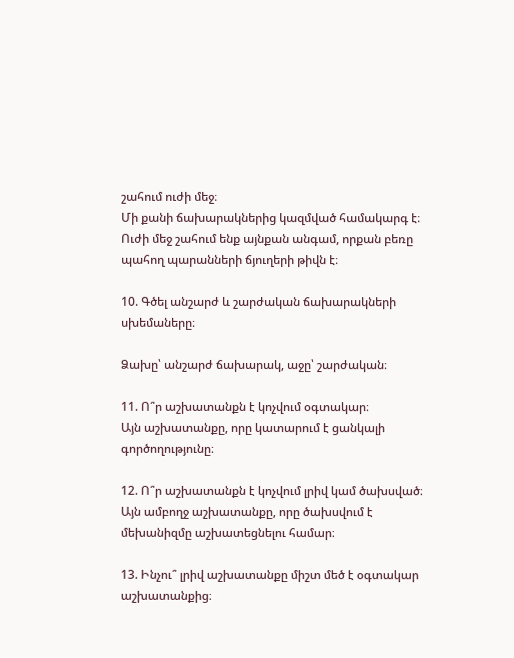շահում ուժի մեջ։
Մի քանի ճախարակներից կազմված համակարգ է։
Ուժի մեջ շահում ենք այնքան անգամ, որքան բեռը պահող պարանների ճյուղերի թիվն է։

10. Գծել անշարժ և շարժական ճախարակների սխեմաները։

Ձախը՝ անշարժ ճախարակ, աջը՝ շարժական։

11. Ո՞ր աշխատանքն է կոչվում օգտակար։
Այն աշխատանքը, որը կատարում է ցանկալի գործողությունը։

12. Ո՞ր աշխատանքն է կոչվում լրիվ կամ ծախսված։
Այն ամբողջ աշխատանքը, որը ծախսվում է մեխանիզմը աշխատեցնելու համար։

13. Ինչու՞ լրիվ աշխատանքը միշտ մեծ է օգտակար աշխատանքից։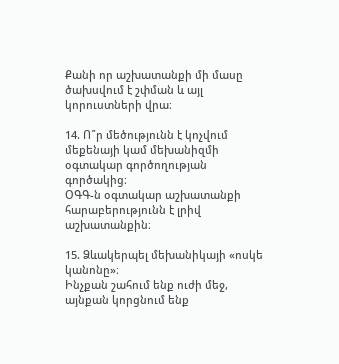Քանի որ աշխատանքի մի մասը ծախսվում է շփման և այլ կորուստների վրա։

14. Ո՞ր մեծությունն է կոչվում մեքենայի կամ մեխանիզմի օգտակար գործողության գործակից։
ՕԳԳ-ն օգտակար աշխատանքի հարաբերությունն է լրիվ աշխատանքին։

15. Ձևակերպել մեխանիկայի «ոսկե կանոնը»։
Ինչքան շահում ենք ուժի մեջ, այնքան կորցնում ենք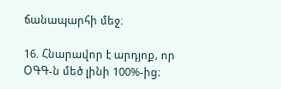ճանապարհի մեջ։

16. Հնարավոր է արդյոք, որ ՕԳԳ-ն մեծ լինի 100%-ից։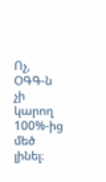Ոչ, ՕԳԳ-ն չի կարող 100%-ից մեծ լինել։